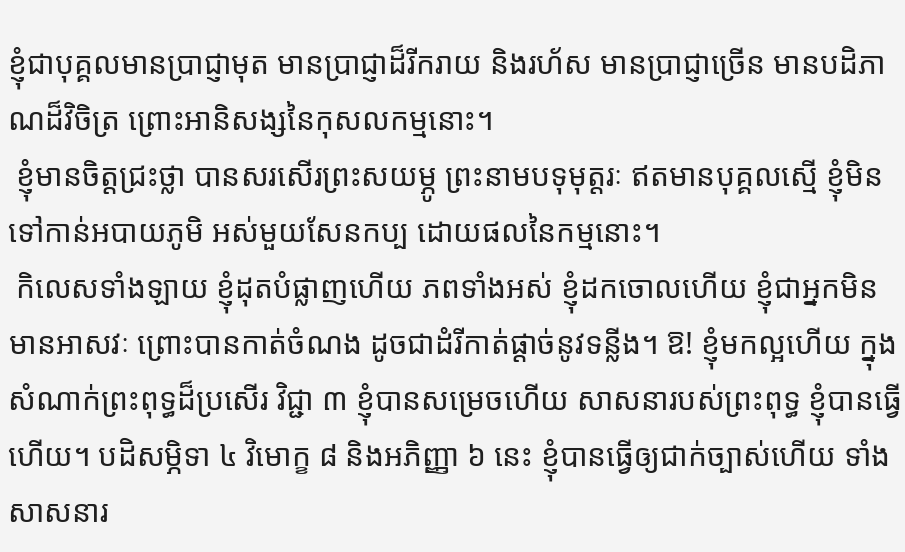ខ្ញុំជាបុគ្គលមានប្រាជ្ញាមុត មានប្រាជ្ញាដ៏រីករាយ និងរហ័ស មានប្រាជ្ញាច្រើន មានបដិភាណដ៏វិចិត្រ ព្រោះអានិសង្សនៃកុសលកម្មនោះ។
 ខ្ញុំមានចិត្តជ្រះថ្លា បានសរសើរព្រះសយម្ភូ ព្រះនាមបទុមុត្តរៈ ឥតមានបុគ្គលសើ្ម ខ្ញុំមិនទៅកាន់អបាយភូមិ អស់មួយសែនកប្ប ដោយផលនៃកម្មនោះ។
 កិលេសទាំងឡាយ ខ្ញុំដុតបំផ្លាញហើយ ភពទាំងអស់ ខ្ញុំដកចោលហើយ ខ្ញុំជាអ្នកមិនមានអាសវៈ ព្រោះបានកាត់ចំណង ដូចជាដំរីកាត់ផ្តាច់នូវទន្លីង។ ឱ! ខ្ញុំមកល្អហើយ ក្នុងសំណាក់ព្រះពុទ្ធដ៏ប្រសើរ វិជ្ជា ៣ ខ្ញុំបានសម្រេចហើយ សាសនារបស់ព្រះពុទ្ធ ខ្ញុំបានធ្វើហើយ។ បដិសម្ភិទា ៤ វិមោក្ខ ៨ និងអភិញ្ញា ៦ នេះ ខ្ញុំបានធ្វើឲ្យជាក់ច្បាស់ហើយ ទាំងសាសនារ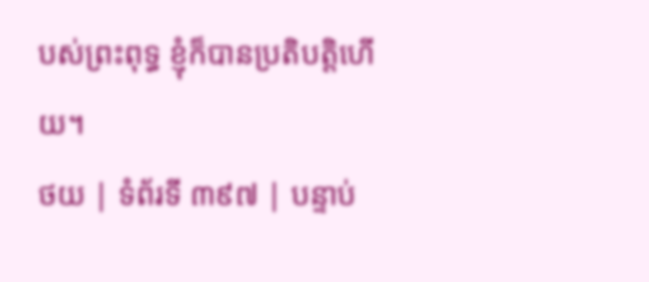បស់ព្រះពុទ្ធ ខ្ញុំក៏បានប្រតិបត្តិហើយ។
ថយ | ទំព័រទី ៣៩៧ | បន្ទាប់